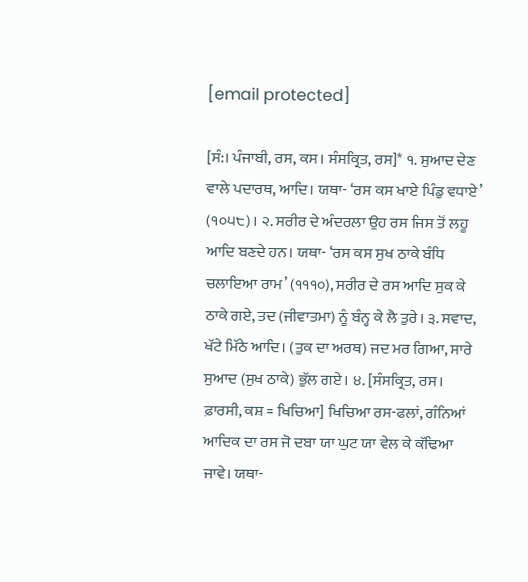[email protected]

[ਸੰ:। ਪੰਜਾਬੀ, ਰਸ, ਕਸ। ਸੰਸਕ੍ਰਿਤ, ਰਸ]* ੧. ਸੁਆਦ ਦੇਣ ਵਾਲੇ ਪਦਾਰਥ, ਆਦਿ। ਯਥਾ- ‘ਰਸ ਕਸ ਖਾਏ ਪਿੰਡੁ ਵਧਾਏ’ (੧੦੫੮)। ੨. ਸਰੀਰ ਦੇ ਅੰਦਰਲਾ ਉਹ ਰਸ ਜਿਸ ਤੋਂ ਲਹੂ ਆਦਿ ਬਣਦੇ ਹਨ। ਯਥਾ- ‘ਰਸ ਕਸ ਸੁਖ ਠਾਕੇ ਬੰਧਿ ਚਲਾਇਆ ਰਾਮ’ (੧੧੧੦), ਸਰੀਰ ਦੇ ਰਸ ਆਦਿ ਸੁਕ ਕੇ ਠਾਕੇ ਗਏ, ਤਦ (ਜੀਵਾਤਮਾ) ਨੂੰ ਬੰਨ੍ਹ ਕੇ ਲੈ ਤੁਰੇ। ੩. ਸਵਾਦ, ਖੱਟੇ ਮਿੱਠੇ ਆਦਿ। (ਤੁਕ ਦਾ ਅਰਥ) ਜਦ ਮਰ ਗਿਆ, ਸਾਰੇ ਸੁਆਦ (ਸੁਖ ਠਾਕੇ) ਭੁੱਲ ਗਏ। ੪. [ਸੰਸਕ੍ਰਿਤ, ਰਸ। ਫ਼ਾਰਸੀ, ਕਸ਼ = ਖਿਚਿਆ] ਖਿਚਿਆ ਰਸ-ਫਲਾਂ, ਗੰਨਿਆਂ ਆਦਿਕ ਦਾ ਰਸ ਜੋ ਦਬਾ ਯਾ ਘੁਟ ਯਾ ਵੇਲ ਕੇ ਕੱਢਿਆ ਜਾਵੇ। ਯਥਾ-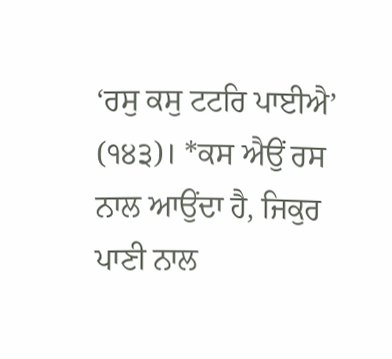‘ਰਸੁ ਕਸੁ ਟਟਰਿ ਪਾਈਐ’ (੧੪੩)। *ਕਸ ਐਉਂ ਰਸ ਨਾਲ ਆਉਂਦਾ ਹੈ, ਜਿਕੁਰ ਪਾਣੀ ਨਾਲ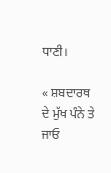ਧਾਣੀ।

« ਸ਼ਬਦਾਰਥ ਦੇ ਮੁੱਖ ਪੰਨੇ ਤੇ ਜਾਓ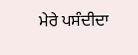ਮੇਰੇ ਪਸੰਦੀਦਾ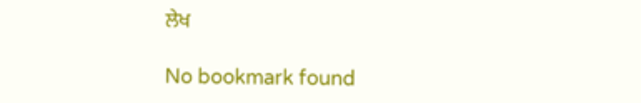ਲੇਖ

No bookmark found